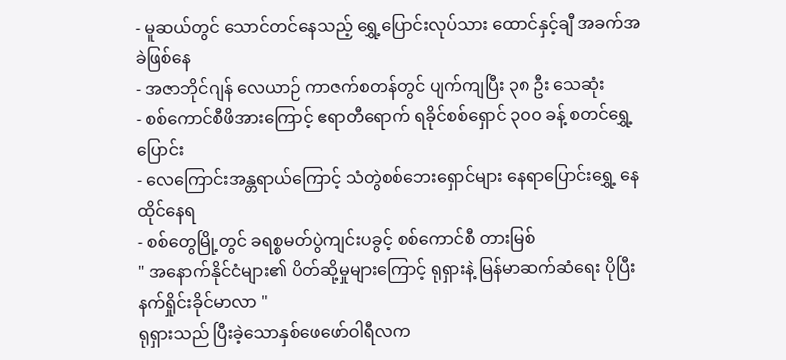- မူဆယ်တွင် သောင်တင်နေသည့် ရွှေ့ပြောင်းလုပ်သား ထောင်နှင့်ချီ အခက်အခဲဖြစ်နေ
- အဇာဘိုင်ဂျန် လေယာဉ် ကာဇက်စတန်တွင် ပျက်ကျပြီး ၃၈ ဦး သေဆုံး
- စစ်ကောင်စီဖိအားကြောင့် ဧရာတီရောက် ရခိုင်စစ်ရှောင် ၃၀၀ ခန့် စတင်ရွှေ့ပြောင်း
- လေကြောင်းအန္တရာယ်ကြောင့် သံတွဲစစ်ဘေးရှောင်များ နေရာပြောင်းရွှေ့ နေထိုင်နေရ
- စစ်တွေမြို့တွင် ခရစ္စမတ်ပွဲကျင်းပခွင့် စစ်ကောင်စီ တားမြစ်
" အနောက်နိုင်ငံများ၏ ပိတ်ဆို့မှုများကြောင့် ရုရှားနဲ့ မြန်မာဆက်ဆံရေး ပိုပြီးနက်ရှိုင်းခိုင်မာလာ "
ရုရှားသည် ပြီးခဲ့သောနှစ်ဖေဖော်ဝါရီလက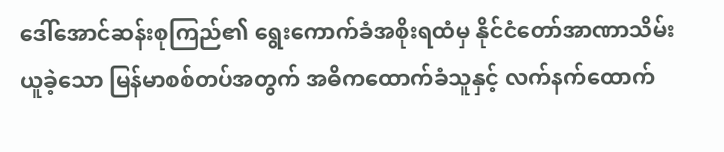ဒေါ်အောင်ဆန်းစုကြည်၏ ရွေးကောက်ခံအစိုးရထံမှ နိုင်ငံတော်အာဏာသိမ်းယူခဲ့သော မြန်မာစစ်တပ်အတွက် အဓိကထောက်ခံသူနှင့် လက်နက်ထောက်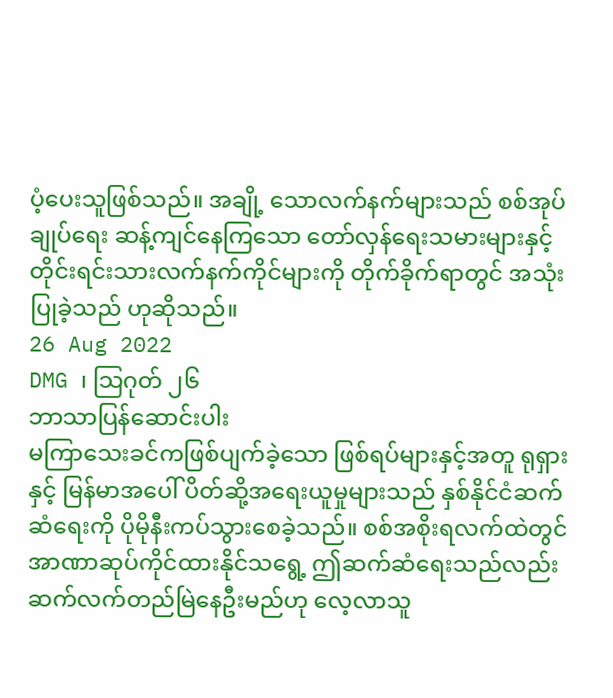ပံ့ပေးသူဖြစ်သည်။ အချို့ သောလက်နက်များသည် စစ်အုပ်ချုပ်ရေး ဆန့်ကျင်နေကြသော တော်လှန်ရေးသမားများနှင့် တိုင်းရင်းသားလက်နက်ကိုင်များကို တိုက်ခိုက်ရာတွင် အသုံးပြုခဲ့သည် ဟုဆိုသည်။
26 Aug 2022
DMG ၊ သြဂုတ် ၂၆
ဘာသာပြန်ဆောင်းပါး
မကြာသေးခင်ကဖြစ်ပျက်ခဲ့သော ဖြစ်ရပ်များနှင့်အတူ ရုရှားနှင့် မြန်မာအပေါ် ပိတ်ဆို့အရေးယူမှုများသည် နှစ်နိုင်ငံဆက်ဆံရေးကို ပိုမိုနီးကပ်သွားစေခဲ့သည်။ စစ်အစိုးရလက်ထဲတွင် အာဏာဆုပ်ကိုင်ထားနိုင်သရွေ့ ဤဆက်ဆံရေးသည်လည်း ဆက်လက်တည်မြဲနေဦးမည်ဟု လေ့လာသူ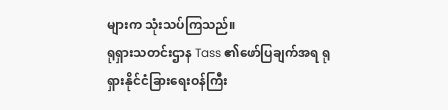များက သုံးသပ်ကြသည်။
ရုရှားသတင်းဌာန Tass ၏ဖော်ပြချက်အရ ရုရှားနိုင်ငံခြားရေးဝန်ကြီး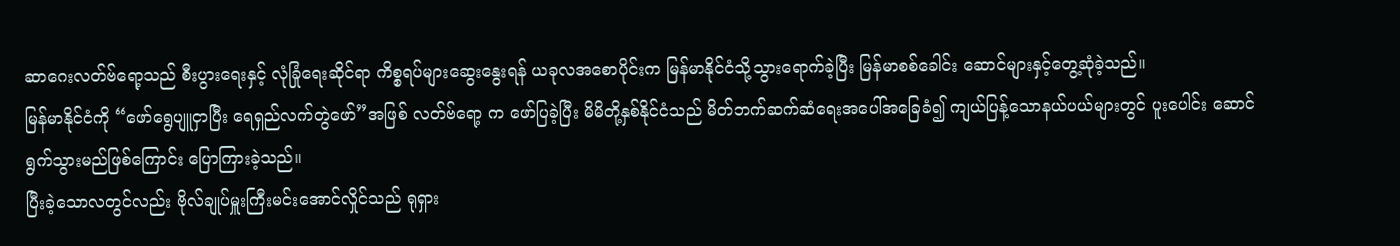ဆာဂေးလတ်ဗ်ရော့သည် စီးပွားရေးနှင့် လုံခြုံရေးဆိုင်ရာ ကိစ္စရပ်များဆွေးနွေးရန် ယခုလအစောပိုင်းက မြန်မာနိုင်ငံသို့သွားရောက်ခဲ့ပြီး မြန်မာစစ်ခေါင်း ဆောင်များနှင့်တွေ့ဆုံခဲ့သည်။
မြန်မာနိုင်ငံကို “ဖော်ရွေပျူငှာပြီး ရေရှည်လက်တွဲဖော်”အဖြစ် လတ်ဗ်ရော့ က ဖော်ပြခဲ့ပြီး မိမိတို့နှစ်နိုင်ငံသည် မိတ်ဘက်ဆက်ဆံရေးအပေါ်အခြေခံ၍ ကျယ်ပြန့်သောနယ်ပယ်များတွင် ပူးပေါင်း ဆောင်ရွက်သွားမည်ဖြစ်ကြောင်း ပြောကြားခဲ့သည်။
ပြီးခဲ့သောလတွင်လည်း ဗိုလ်ချုပ်မှူးကြီးမင်းအောင်လှိုင်သည် ရုရှား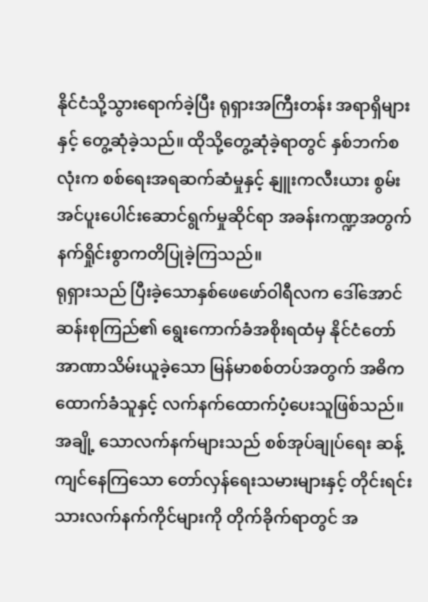နိုင်ငံသို့သွားရောက်ခဲ့ပြီး ရုရှားအကြီးတန်း အရာရှိများနှင့် တွေ့ဆုံခဲ့သည်။ ထိုသို့တွေ့ဆုံခဲ့ရာတွင် နှစ်ဘက်စလုံးက စစ်ရေးအရဆက်ဆံမှုနှင့် နျူးကလီးယား စွမ်းအင်ပူးပေါင်းဆောင်ရွက်မှုဆိုင်ရာ အခန်းကဏ္ဍအတွက် နက်ရှိုင်းစွာကတိပြုခဲ့ကြသည်။
ရုရှားသည် ပြီးခဲ့သောနှစ်ဖေဖော်ဝါရီလက ဒေါ်အောင်ဆန်းစုကြည်၏ ရွေးကောက်ခံအစိုးရထံမှ နိုင်ငံတော်အာဏာသိမ်းယူခဲ့သော မြန်မာစစ်တပ်အတွက် အဓိကထောက်ခံသူနှင့် လက်နက်ထောက်ပံ့ပေးသူဖြစ်သည်။ အချို့ သောလက်နက်များသည် စစ်အုပ်ချုပ်ရေး ဆန့်ကျင်နေကြသော တော်လှန်ရေးသမားများနှင့် တိုင်းရင်းသားလက်နက်ကိုင်များကို တိုက်ခိုက်ရာတွင် အ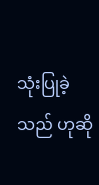သုံးပြုခဲ့သည် ဟုဆို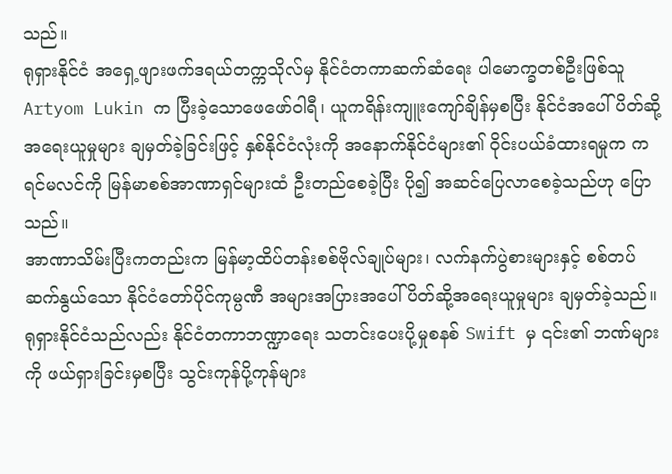သည်။
ရုရှားနိုင်ငံ အရှေ့ဖျားဖက်ဒရယ်တက္ကသိုလ်မှ နိုင်ငံတကာဆက်ဆံရေး ပါမောက္ခတစ်ဦးဖြစ်သူ Artyom Lukin က ပြီးခဲ့သောဖေဖော်ဝါရီ၊ ယူကရိန်းကျူးကျော်ချိန်မှစပြီး နိုင်ငံအပေါ် ပိတ်ဆို့အရေးယူမှုများ ချမှတ်ခဲ့ခြင်းဖြင့် နှစ်နိုင်ငံလုံးကို အနောက်နိုင်ငံများ၏ ဝိုင်းပယ်ခံထားရမှုက ကရင်မလင်ကို မြန်မာစစ်အာဏာရှင်များထံ ဦးတည်စေခဲ့ပြီး ပို၍ အဆင်ပြေလာစေခဲ့သည်ဟု ပြောသည်။
အာဏာသိမ်းပြီးကတည်းက မြန်မာ့ထိပ်တန်းစစ်ဗိုလ်ချုပ်များ၊ လက်နက်ပွဲစားများနှင့် စစ်တပ်ဆက်နွယ်သော နိုင်ငံတော်ပိုင်ကုမ္ပဏီ အများအပြားအပေါ် ပိတ်ဆို့အရေးယူမှုများ ချမှတ်ခဲ့သည်။
ရုရှားနိုင်ငံသည်လည်း နိုင်ငံတကာဘဏ္ဍာရေး သတင်းပေးပို့မှုစနစ် Swift မှ ၎င်း၏ ဘဏ်များကို ဖယ်ရှားခြင်းမှစပြီး သွင်းကုန်ပို့ကုန်များ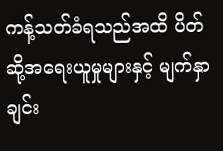ကန့်သတ်ခံရသည်အထိ ပိတ်ဆို့အရေးယူမှုများနှင့် မျက်နှာချင်း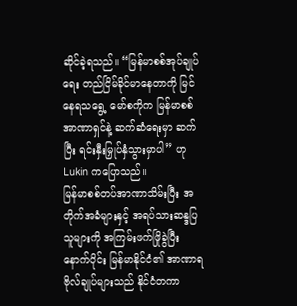ဆိုင်ခဲ့ရသည်။ “မြန်မာစစ်အုပ်ချုပ်ရေး တည်ငြိမ်ခိုင်မာနေတာကို မြင်နေရသရွေ့ မော်စကိုက မြန်မာစစ်အာဏာရှင်နဲ့ ဆက်ဆံရေးမှာ ဆက်ပြီး ရင်းနှီးမြှုပ်နှံသွားမှာပါ” ဟု Lukin ကပြောသည်။
မြန်မာစစ်တပ်အာဏာသိမ်းပြီး အတိုက်အခံများနှင့် အရပ်သားဆန္ဒပြသူများကို အကြမ်းဖက်ဖြိုခွဲပြီးနောက်ပိုင်း မြန်မာနိုင်ငံ၏ အာဏာရဗိုလ်ချုပ်များသည် နိုင်ငံတကာ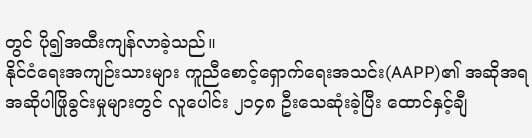တွင် ပို၍အထီးကျန်လာခဲ့သည်။
နိုင်ငံရေးအကျဉ်းသားများ ကူညီစောင့်ရှောက်ရေးအသင်း(AAPP)၏ အဆိုအရ အဆိုပါဖြိုခွင်းမှုများတွင် လူပေါင်း ၂၁၄၈ ဦးသေဆုံးခဲ့ပြီး ထောင်နှင့်ချီ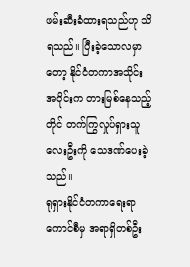ဖမ်းဆီးခံထားရသည်ဟု သိရသည်။ ပြီးခဲ့သောလမှာတော့ နိုင်ငံတကာအသိုင်းအဝိုင်းက တားမြစ်နေသည့်တိုင် တက်ကြွလှုပ်ရှားသူလေးဦးကို သေဒဏ်ပေးခဲ့သည်။
ရုရှားနိုင်ငံတကာရေးရာကောင်စီမှ အရာရှိတစ်ဦး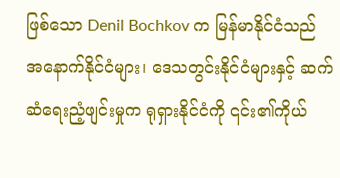ဖြစ်သော Denil Bochkov က မြန်မာနိုင်ငံသည် အနောက်နိုင်ငံများ၊ ဒေသတွင်းနိုင်ငံများနှင့် ဆက်ဆံရေးညံ့ဖျင်းမှုက ရုရှားနိုင်ငံကို ၎င်း၏ကိုယ်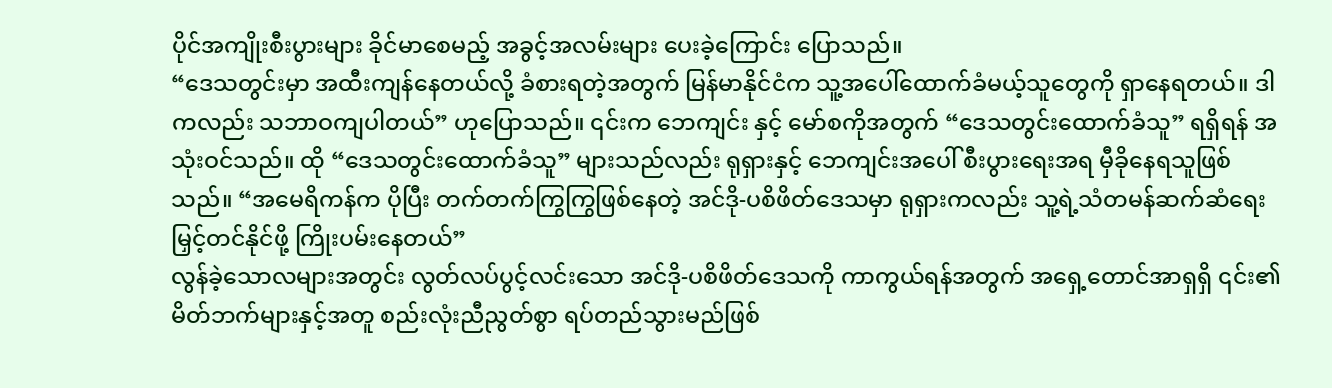ပိုင်အကျိုးစီးပွားများ ခိုင်မာစေမည့် အခွင့်အလမ်းများ ပေးခဲ့ကြောင်း ပြောသည်။
“ဒေသတွင်းမှာ အထီးကျန်နေတယ်လို့ ခံစားရတဲ့အတွက် မြန်မာနိုင်ငံက သူ့အပေါ်ထောက်ခံမယ့်သူတွေကို ရှာနေရတယ်။ ဒါကလည်း သဘာဝကျပါတယ်” ဟုပြောသည်။ ၎င်းက ဘေကျင်း နှင့် မော်စကိုအတွက် “ဒေသတွင်းထောက်ခံသူ” ရရှိရန် အသုံးဝင်သည်။ ထို “ဒေသတွင်းထောက်ခံသူ” များသည်လည်း ရုရှားနှင့် ဘေကျင်းအပေါ် စီးပွားရေးအရ မှီခိုနေရသူဖြစ်သည်။ “အမေရိကန်က ပိုပြီး တက်တက်ကြွကြွဖြစ်နေတဲ့ အင်ဒို-ပစိဖိတ်ဒေသမှာ ရုရှားကလည်း သူ့ရဲ့သံတမန်ဆက်ဆံရေး မြှင့်တင်နိုင်ဖို့ ကြိုးပမ်းနေတယ်”
လွန်ခဲ့သောလများအတွင်း လွတ်လပ်ပွင့်လင်းသော အင်ဒို-ပစိဖိတ်ဒေသကို ကာကွယ်ရန်အတွက် အရှေ့တောင်အာရှရှိ ၎င်း၏မိတ်ဘက်များနှင့်အတူ စည်းလုံးညီညွတ်စွာ ရပ်တည်သွားမည်ဖြစ်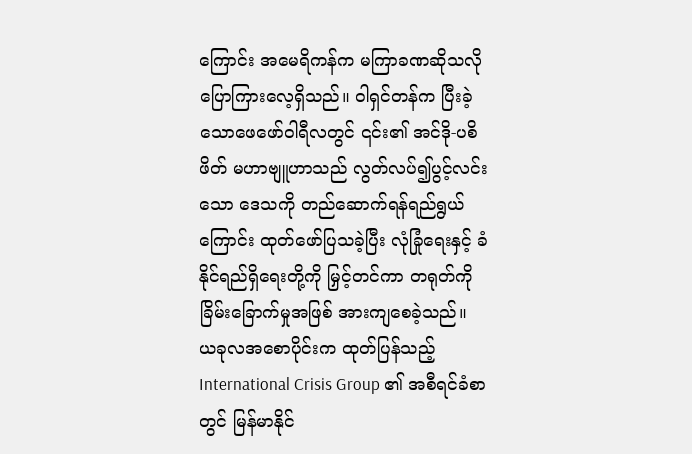ကြောင်း အမေရိကန်က မကြာခဏဆိုသလို ပြောကြားလေ့ရှိသည်။ ဝါရှင်တန်က ပြီးခဲ့သောဖေဖော်ဝါရီလတွင် ၎င်း၏ အင်ဒို-ပစိဖိတ် မဟာဗျူဟာသည် လွတ်လပ်၍ပွင့်လင်းသော ဒေသကို တည်ဆောက်ရန်ရည်ရွယ်ကြောင်း ထုတ်ဖော်ပြသခဲ့ပြီး လုံခြုံရေးနှင့် ခံနိုင်ရည်ရှိရေးတို့ကို မြှင့်တင်ကာ တရုတ်ကို ခြိမ်းခြောက်မှုအဖြစ် အားကျစေခဲ့သည်။
ယခုလအစောပိုင်းက ထုတ်ပြန်သည့် International Crisis Group ၏ အစီရင်ခံစာတွင် မြန်မာနိုင်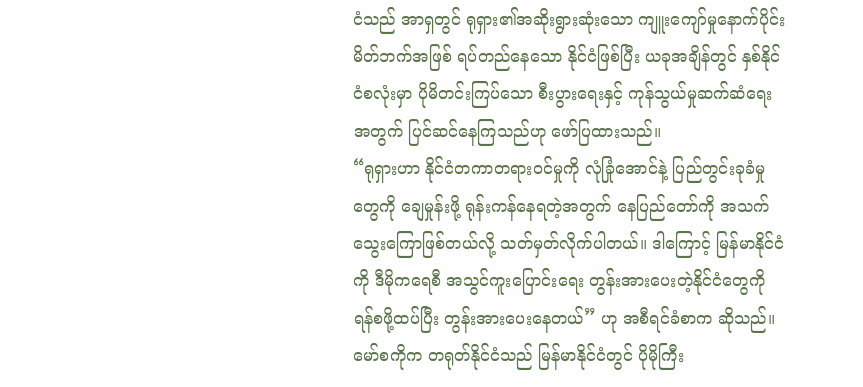ငံသည် အာရှတွင် ရုရှား၏အဆိုးရွားဆုံးသော ကျူးကျော်မှုနောက်ပိုင်း မိတ်ဘက်အဖြစ် ရပ်တည်နေသော နိုင်ငံဖြစ်ပြီး ယခုအချိန်တွင် နှစ်နိုင်ငံစလုံးမှာ ပိုမိတင်းကြပ်သော စီးပွားရေးနှင့် ကုန်သွယ်မှုဆက်ဆံရေးအတွက် ပြင်ဆင်နေကြသည်ဟု ဖော်ပြထားသည်။
“ရုရှားဟာ နိုင်ငံတကာတရားဝင်မှုကို လုံခြုံအောင်နဲ့ ပြည်တွင်းခုခံမှုတွေကို ချေမှုန်းဖို့ ရုန်းကန်နေရတဲ့အတွက် နေပြည်တော်ကို အသက်သွေးကြောဖြစ်တယ်လို့ သတ်မှတ်လိုက်ပါတယ်။ ဒါကြောင့် မြန်မာနိုင်ငံကို ဒီမိုကရေစီ အသွင်ကူးပြောင်းရေး တွန်းအားပေးတဲ့နိုင်ငံတွေကို ရန်စဖို့ထပ်ပြီး တွန်းအားပေးနေတယ်” ဟု အစီရင်ခံစာက ဆိုသည်။
မော်စကိုက တရုတ်နိုင်ငံသည် မြန်မာနိုင်ငံတွင် ပိုမိုကြီး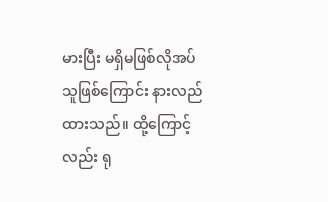မားပြီး မရှိမဖြစ်လိုအပ်သူဖြစ်ကြောင်း နားလည်ထားသည်။ ထို့ကြောင့်လည်း ရု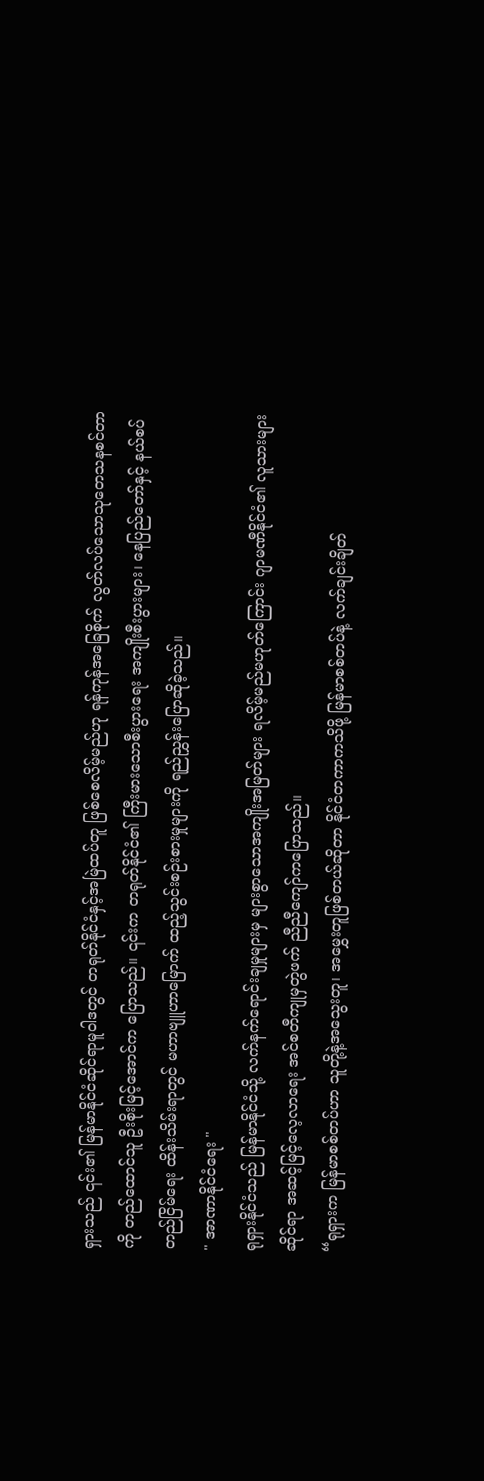ရှားသည် ၎င်း၏ မြန်မာနိုင်ငံဆိုင်ရာမူဝါဒတွင် တရုတ်နိုင်ငံနှင့်အမြဲထပ်တူ ဖြစ်စေလိမ့်မည်ဟု ရန်ကုန်အခြေစိုက် လွတ်လပ်သောသုတေသနစင်တာကို တည်ထောင်သူ ဦးစိုးမြင့်အောင်က ပြောသည်။ ၎င်းက တရုတ်နိုင်ငံ၏ ကြီးမားသောစီးပွားရေး အကျိုးစီးပွားများ၊ နေပြည်တော်နှင့် နယ်စပ်တည်ငြိမ်ရေး ထိန်းသိမ်းရာတွင် မဟာဗျူဟာမြောက် ထည့်သွင်းစဉ်းစားမှုများကို ရည်ညွှန်းပြောဆိုခဲ့သည်။
" အာဏာနိုင်ငံရေး "
ရုရှားနိုင်ငံသည် မြန်မာနိုင်ငံသို့ လက်နက်ရောင်းချမှုများမှ များစွာသောအကျိုးအမြတ်များ ရလိမ့်မည်မဟုတ်ကြောင်း ဂျာမဏီနိုင်ငံ၏ လူသားများဆိုင်ရာ အဆင့်မြင့်လေ့လာရေး အင်စတီကျုမှတွဲဖက် ညီညီကျော်ကပြောသည်။
“ရုရှားက မြန်မာစစ်တပ်ဟာ သူတို့နဲ့အသွေးတူ၊ အမွှေးတူဖြစ်တယ်ဆိုတာ နိုင်ငံတကာကသိဖို့ မြန်မာစစ်တပ်နဲ့ လက်ချင်းချိတ်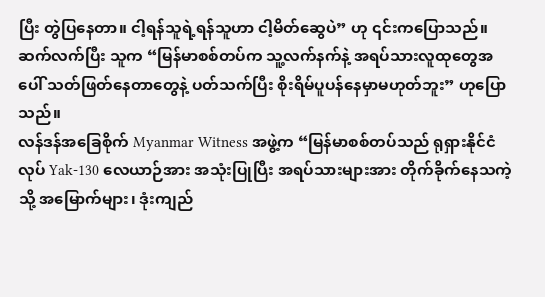ပြီး တွဲပြနေတာ။ ငါ့ရန်သူရဲ့ရန်သူဟာ ငါ့မိတ်ဆွေပဲ” ဟု ၎င်းကပြောသည်။ ဆက်လက်ပြီး သူက “မြန်မာစစ်တပ်က သူ့လက်နက်နဲ့ အရပ်သားလူထုတွေအပေါ် သတ်ဖြတ်နေတာတွေနဲ့ ပတ်သက်ပြီး စိုးရိမ်ပူပန်နေမှာမဟုတ်ဘူး” ဟုပြောသည်။
လန်ဒန်အခြေစိုက် Myanmar Witness အဖွဲ့က “မြန်မာစစ်တပ်သည် ရုရှားနိုင်ငံလုပ် Yak-130 လေယာဉ်အား အသုံးပြုပြီး အရပ်သားများအား တိုက်ခိုက်နေသကဲ့သို့ အမြောက်များ၊ ဒုံးကျည်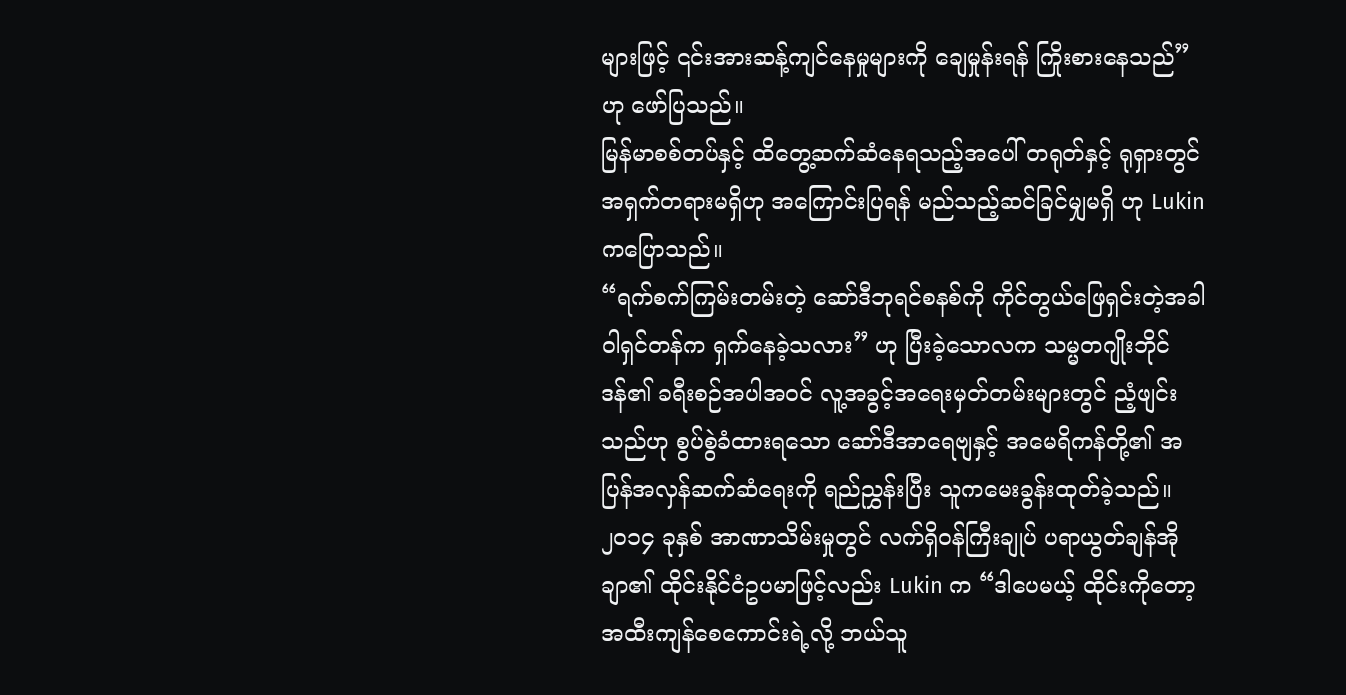များဖြင့် ၎င်းအားဆန့်ကျင်နေမှုများကို ချေမှုန်းရန် ကြိုးစားနေသည်” ဟု ဖော်ပြသည်။
မြန်မာစစ်တပ်နှင့် ထိတွေ့ဆက်ဆံနေရသည့်အပေါ် တရုတ်နှင့် ရုရှားတွင် အရှက်တရားမရှိဟု အကြောင်းပြရန် မည်သည့်ဆင်ခြင်မျှမရှိ ဟု Lukin ကပြောသည်။
“ရက်စက်ကြမ်းတမ်းတဲ့ ဆော်ဒီဘုရင်စနစ်ကို ကိုင်တွယ်ဖြေရှင်းတဲ့အခါ ဝါရှင်တန်က ရှက်နေခဲ့သလား” ဟု ပြီးခဲ့သောလက သမ္မတဂျိုးဘိုင်ဒန်၏ ခရီးစဉ်အပါအဝင် လူ့အခွင့်အရေးမှတ်တမ်းများတွင် ညံ့ဖျင်းသည်ဟု စွပ်စွဲခံထားရသော ဆော်ဒီအာရေဗျနှင့် အမေရိကန်တို့၏ အပြန်အလှန်ဆက်ဆံရေးကို ရည်ညွှန်းပြီး သူကမေးခွန်းထုတ်ခဲ့သည်။
၂၀၁၄ ခုနှစ် အာဏာသိမ်းမှုတွင် လက်ရှိဝန်ကြီးချုပ် ပရာယွတ်ချန်အိုချာ၏ ထိုင်းနိုင်ငံဥပမာဖြင့်လည်း Lukin က “ဒါပေမယ့် ထိုင်းကိုတော့ အထီးကျန်စေကောင်းရဲ့လို့ ဘယ်သူ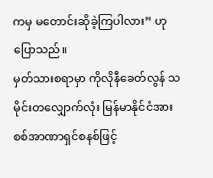ကမှ မတောင်းဆိုခဲ့ကြပါလား” ဟု ပြောသည်။
မှတ်သားစရာမှာ ကိုလိုနီခေတ်လွန် သမိုင်းတလျှောက်လုံး မြန်မာနိုင်ငံအား စစ်အာဏာရှင်စနစ်ဖြင့်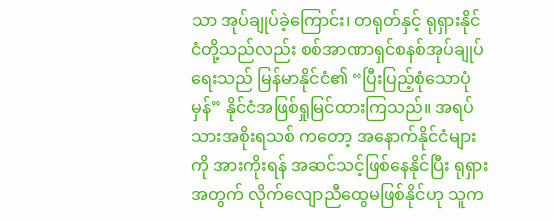သာ အုပ်ချုပ်ခဲ့ကြောင်း၊ တရုတ်နှင့် ရုရှားနိုင်ငံတို့သည်လည်း စစ်အာဏာရှင်စနစ်အုပ်ချုပ်ရေးသည် မြန်မာနိုင်ငံ၏ “ပြီးပြည့်စုံသောပုံမှန်” နိုင်ငံအဖြစ်ရှုမြင်ထားကြသည်။ အရပ်သားအစိုးရသစ် ကတော့ အနောက်နိုင်ငံများကို အားကိုးရန် အဆင်သင့်ဖြစ်နေနိုင်ပြီး ရုရှားအတွက် လိုက်လျောညီထွေမဖြစ်နိုင်ဟု သူက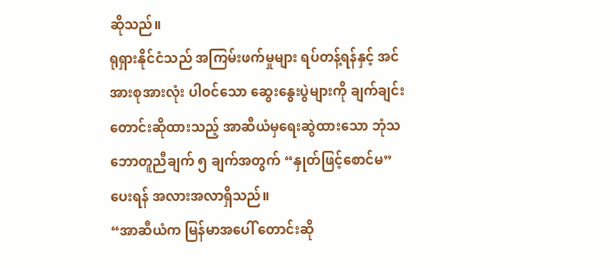ဆိုသည်။
ရုရှားနိုင်ငံသည် အကြမ်းဖက်မှုများ ရပ်တန့်ရန်နှင့် အင်အားစုအားလုံး ပါဝင်သော ဆွေးနွေးပွဲများကို ချက်ချင်း တောင်းဆိုထားသည့် အာဆီယံမှရေးဆွဲထားသော ဘုံသဘောတူညီချက် ၅ ချက်အတွက် “နှုတ်ဖြင့်စောင်မ” ပေးရန် အလားအလာရှိသည်။
“အာဆီယံက မြန်မာအပေါ် တောင်းဆို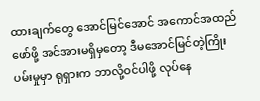ထားချက်တွေ အောင်မြင်အောင် အကောင်အထည်ဖော်ဖို့ အင်အားမရှိမှတော့ ဒီမအောင်မြင်တဲ့ကြိုးပမ်းမှုမှာ ရုရှားက ဘာလို့ဝင်ပါဖို့ လုပ်နေ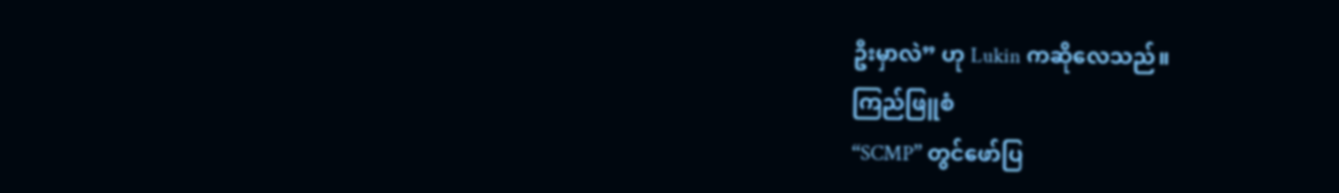ဦးမှာလဲ” ဟု Lukin ကဆိုလေသည်။
ကြည်ဖြူစံ
“SCMP” တွင်ဖော်ပြ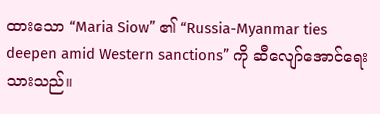ထားသော “Maria Siow” ၏ “Russia-Myanmar ties deepen amid Western sanctions” ကို ဆီလျော်အောင်ရေးသားသည်။